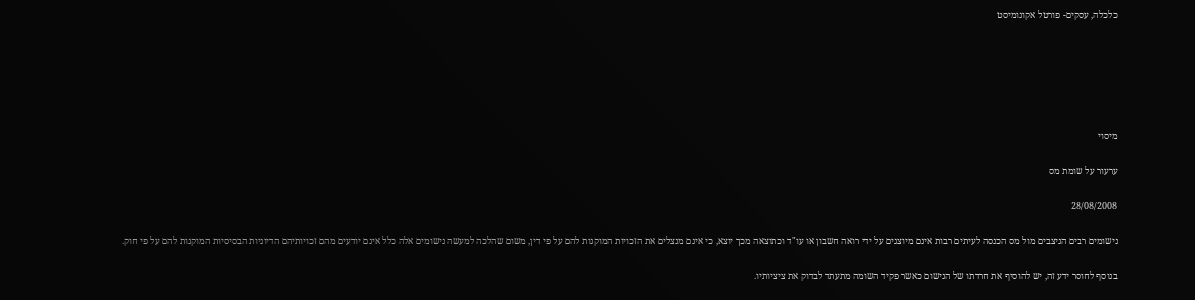כלכלה, עסקים- פורטל אקונומיסט






מיסוי

ערעור על שומת מס

28/08/2008

נישומים רבים הניצבים מול מס הכנסה לעיתים רבות אינם מיוצגים על ידי רואה חשבון או עו"ד וכתוצאה מכך יוצא, כי אינם מנצלים את הזכויות המוקנות להם על פי דין, משום שהלכה למעשה נישומים אלה כלל אינם יודעים מהם זכויותיהם הדיוניות הבסיסיות המוקנות להם על פי חוק.

בנוסף לחוסר ידע זה, יש להוסיף את חרדתו של הנישום כאשר פקיד השומה מתעתד לבדוק את ציציותיו.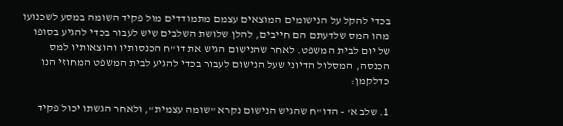בכדי להקל על הנישומים המוצאים עצמם מתמודדים מול פקיד השומה במסע לשכנועו מהו המס שלדעתם הם חייבים, להלן שלושת השלבים שיש לעבור בכדי להגיע בסופו של יום לבית המשפט. לאחר שהנישום הגיש את דו"ח הכנסותיו והוצאותיו למס הכנסה, המסלול הדיוני שעל הנישום לעבור בכדי להגיע לבית המשפט המחוזי הנו כדלקמן:

1. שלב א' - הדו"ח שהגיש הנישום נקרא "שומה עצמית", ולאחר הגשתו יכול פקיד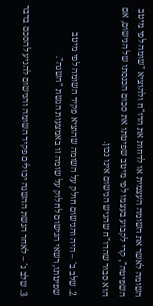השומה לאשר את השומה העצמית או לדחות את הדו"ח ולהוציא "שומה לפי מיטב השפיטה", קרי לקבוע בעצמו לפי מיטב שפיטתו את סכום הכנסתו של הנישום, אם הוא סבור שהדו"ח שהגיש הנישום אינו נכון.

2. שלב ב' – היה והנישום חולק על השומה שהוציא פקיד השומה לפי מיטב שפיטתו, רשאי הנישום לחלוק על שומה זו באמצעות הגשת "השגה".

3. שלב ג' – לאחר הגשת ההשגה יכולים פקיד השומה והנישום להגיע להסכם בדבר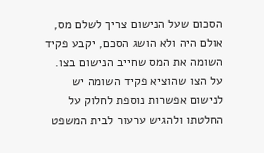הסכום שעל הנישום צריך לשלם מס, אולם היה ולא הושג הסכם, יקבע פקיד השומה את המס שחייב הנישום בצו. על הצו שהוציא פקיד השומה יש לנישום אפשרות נוספת לחלוק על החלטתו ולהגיש ערעור לבית המשפט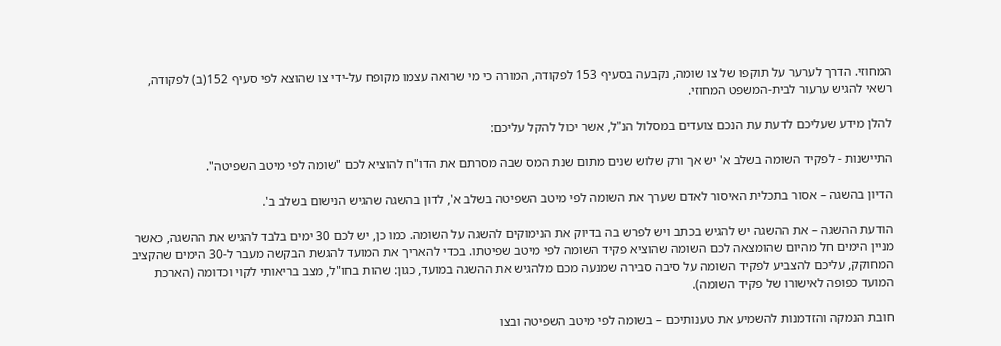המחוזי. הדרך לערער על תוקפו של צו שומה, נקבעה בסעיף 153 לפקודה, המורה כי מי שרואה עצמו מקופח על-ידי צו שהוצא לפי סעיף 152(ב) לפקודה, רשאי להגיש ערעור לבית-המשפט המחוזי.

להלן מידע שעליכם לדעת עת הנכם צועדים במסלול הנ"ל, אשר יכול להקל עליכם:

התיישנות - לפקיד השומה בשלב א' יש אך ורק שלוש שנים מתום שנת המס שבה מסרתם את הדו"ח להוציא לכם "שומה לפי מיטב השפיטה".

הדיון בהשגה – אסור בתכלית האיסור לאדם שערך את השומה לפי מיטב השפיטה בשלב א', לדון בהשגה שהגיש הנישום בשלב ב'.

הודעת ההשגה – את ההשגה יש להגיש בכתב ויש לפרש בה בדיוק את הנימוקים להשגה על השומה. כמו כן, יש לכם 30 ימים בלבד להגיש את ההשגה, כאשר מניין הימים חל מהיום שהומצאה לכם השומה שהוציא פקיד השומה לפי מיטב שפיטתו. בכדי להאריך את המועד להגשת הבקשה מעבר ל-30 הימים שהקציב המחוקק, עליכם להצביע לפקיד השומה על סיבה סבירה שמנעה מכם מלהגיש את ההשגה במועד, כגון: שהות בחו"ל, מצב בריאותי לקוי וכדומה (הארכת המועד כפופה לאישורו של פקיד השומה).

חובת הנמקה והזדמנות להשמיע את טענותיכם – בשומה לפי מיטב השפיטה ובצו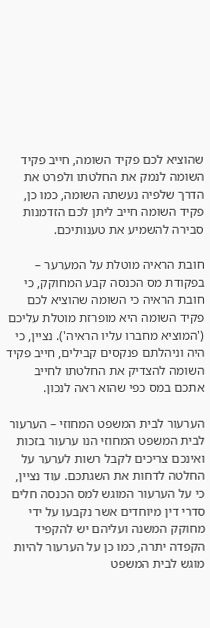שהוציא לכם פקיד השומה, חייב פקיד השומה לנמק את החלטתו ולפרט את הדרך שלפיה נעשתה השומה, כמו כן, פקיד השומה חייב ליתן לכם הזדמנות סבירה להשמיע את טענותיכם.

חובת הראיה מוטלת על המערער – בפקודת מס הכנסה קבע המחוקק, כי חובת הראיה כי השומה שהוציא לכם פקיד השומה היא מופרזת מוטלת עליכם ('המוציא מחברו עליו הראיה'). נציין, כי היה וניהלתם פנקסים קבילים, חייב פקיד השומה להצדיק את החלטתו לחייב אתכם במס כפי שהוא ראה לנכון.

הערעור לבית המשפט המחוזי – הערעור לבית המשפט המחוזי הנו ערעור בזכות ואינכם צריכים לקבל רשות לערער על החלטה לדחות את השגתכם. עוד נציין, כי על הערעור המוגש למס הכנסה חלים סדרי דין מיוחדים אשר נקבעו על ידי מחוקק המשנה ועליהם יש להקפיד הקפדה יתרה, כמו כן על הערעור להיות מוגש לבית המשפט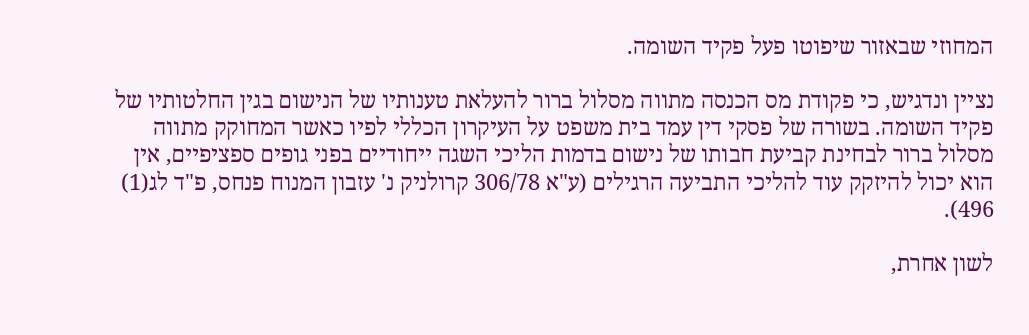המחוזי שבאזור שיפוטו פעל פקיד השומה.

נציין ונדגיש, כי פקודת מס הכנסה מתווה מסלול ברור להעלאת טענותיו של הנישום בגין החלטותיו של פקיד השומה. בשורה של פסקי דין עמד בית משפט על העיקרון הכללי לפיו כאשר המחוקק מתווה מסלול ברור לבחינת קביעת חבותו של נישום בדמות הליכי השגה ייחודיים בפני גופים ספציפיים, אין הוא יכול להיזקק עוד להליכי התביעה הרגילים (ע"א 306/78 קרולניק נ' עזבון המנוח פנחס, פ"ד לג(1) 496).

לשון אחרת,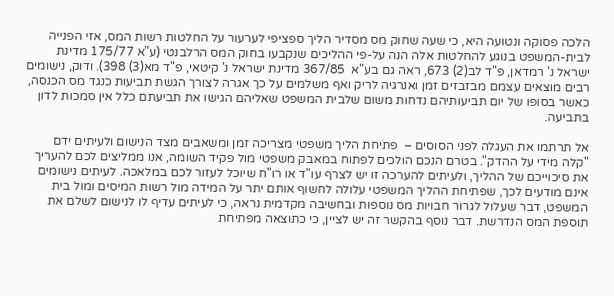הלכה פסוקה ונטועה היא, כי שעה שחוק מס מסדיר הליך ספציפי לערעור על החלטות רשות המס, אזי הפנייה לבית-המשפט בנוגע להחלטות אלה הנה על-פי ההליכים שנקבעו בחוק המס הרלבנטי (ע"א 175/77 מדינת ישראל נ' רמדאן, פ"ד לב(2) 673, ראה גם בע"א  367/85 מדינת ישראל נ' קיטאי, פ"ד מא(3) 398). ודוק, נישומים רבים מוצאים עצמם מבזבזים זמן ואנרגיה לריק ואף משלמים על כך אגרה לצורך הגשת תביעות כנגד מס הכנסה, כאשר בסופו של יום תביעותיהם נדחות משום שלבית המשפט שאליהם הגישו את תביעתם כלל אין סמכות לדון בתביעה.

אל תרתמו את העגלה לפני הסוסים –  פתיחת הליך משפטי מצריכה זמן ומשאבים מצד הנישום ולעיתים ידם "קלה מידי על ההדק". בטרם הנכם הולכים לפתוח במאבק משפטי מול פקיד השומה, אנו ממליצים לכם להעריך את סיכוייכם של ההליך, ולעיתים להערכה זו יש לצרף עו"ד או רו"ח שיוכל לעזור לכם במלאכה. לעיתים נישומים אינם מודעים לכך, שפתיחת ההליך המשפטי עלולה לחשוף אותם יתר על המידה מול רשות המיסים ומול בית המשפט, דבר שעלול לגרור חבויות מס נוספות ובחשיבה מקדמית נראה, כי לעיתים עדיף לו לנישום לשלם את תוספת המס הנדרשת. דבר נוסף בהקשר זה יש לציין, כי כתוצאה מפתיחת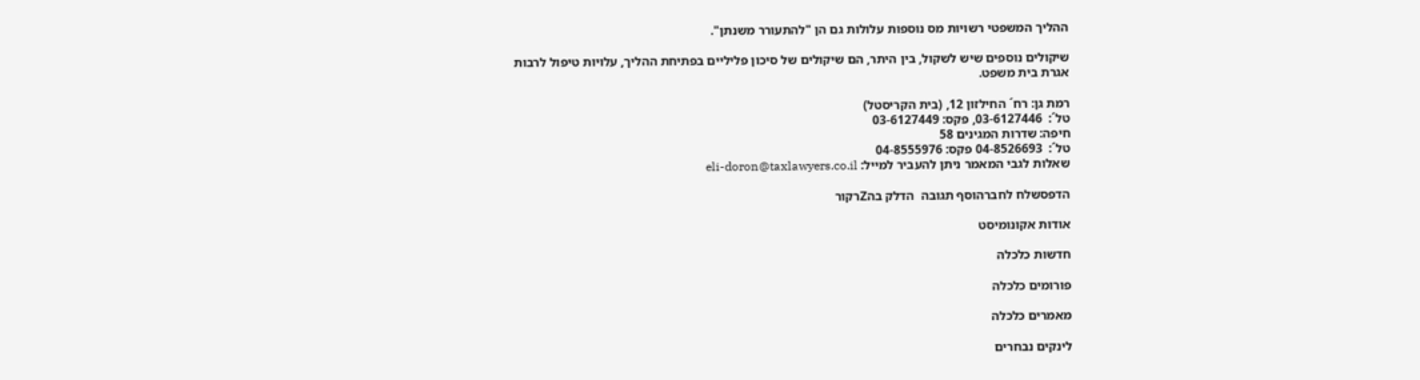ההליך המשפטי רשויות מס נוספות עלולות גם הן "להתעורר משנתן".

שיקולים נוספים שיש לשקול, בין היתר, הם שיקולים של סיכון פליליים בפתיחת ההליך, עלויות טיפול לרבות אגרת בית משפט.

רמת גן: רח´ החילזון 12, (בית הקריסטל)
טל´:  03-6127446, פקס: 03-6127449
חיפה: שדרות המגינים 58
טל´:  04-8526693 פקס: 04-8555976
שאלות לגבי המאמר ניתן להעביר למייל: eli-doron@taxlawyers.co.il

הדפסשלח לחברהוסף תגובה  הדלק בהZרקור

אודות אקונומיסט

חדשות כלכלה

פורומים כלכלה

מאמרים כלכלה

לינקים נבחרים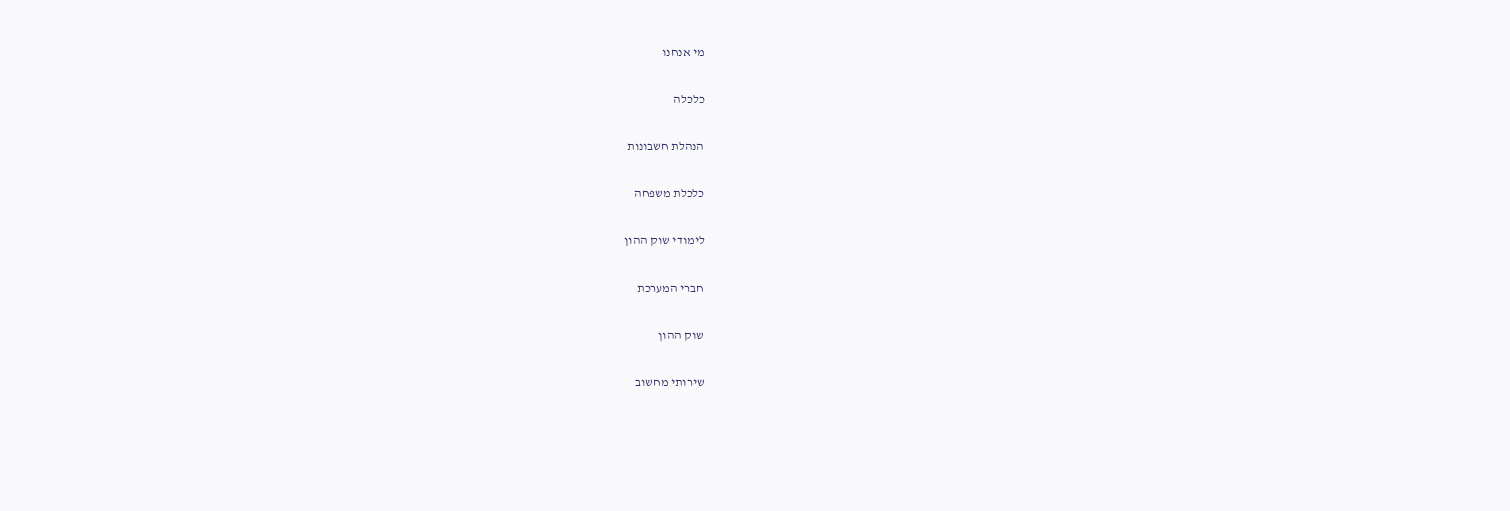מי אנחנו

כלכלה

הנהלת חשבונות

כלכלת משפחה

לימודי שוק ההון

חברי המערכת

שוק ההון

שירותי מחשוב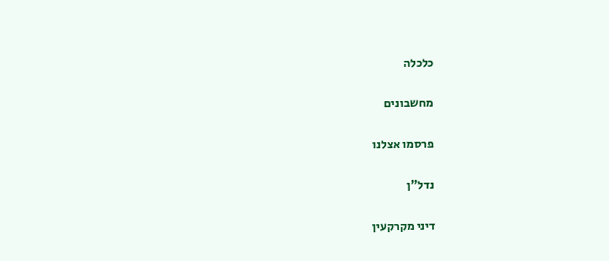כלכלה

מחשבונים

פרסמו אצלנו

נדל"ן

דיני מקרקעין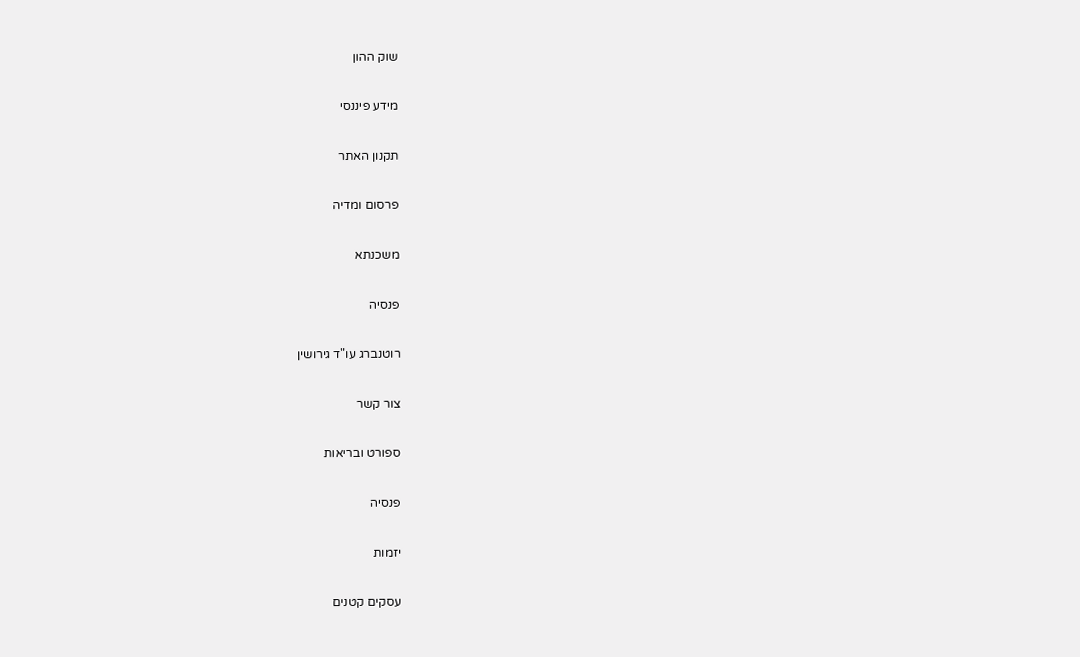שוק ההון

מידע פיננסי

תקנון האתר

פרסום ומדיה

משכנתא

פנסיה

רוטנברג עו"ד גירושין

צור קשר

ספורט ובריאות

פנסיה

יזמות

עסקים קטנים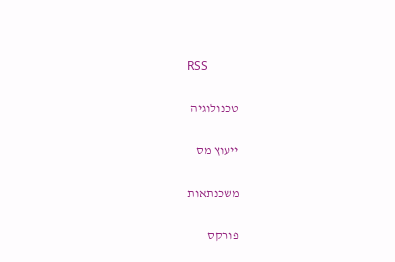RSS

טכנולוגיה

ייעוץ מס

משכנתאות

פורקס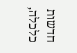חדשות כלכלה,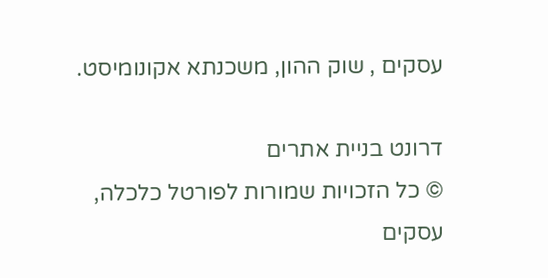עסקים , שוק ההון, משכנתא אקונומיסט.

דרונט בניית אתרים
© כל הזכויות שמורות לפורטל כלכלה, עסקים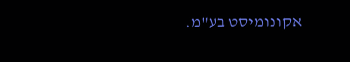אקונומיסט בע"מ.